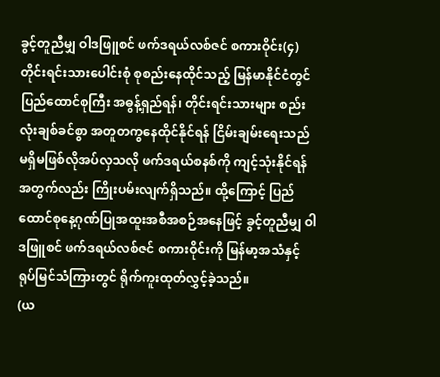ခွင့်တူညီမျှ ဝါဒဖြူစင် ဖက်ဒရယ်လစ်ဇင် စကားဝိုင်း(၄)
တိုင်းရင်းသားပေါင်းစုံ စုစည်းနေထိုင်သည့် မြန်မာနိုင်ငံတွင် ပြည်ထောင်စုကြီး အဓွန့်ရှည်ရန်၊ တိုင်းရင်းသားများ စည်းလုံးချစ်ခင်စွာ အတူတကွနေထိုင်နိုင်ရန် ငြိမ်းချမ်းရေးသည် မရှိမဖြစ်လိုအပ်လှသလို ဖက်ဒရယ်စနစ်ကို ကျင့်သုံးနိုင်ရန်အတွက်လည်း ကြိုးပမ်းလျက်ရှိသည်။ ထို့ကြောင့် ပြည်ထောင်စုနေ့ဂုဏ်ပြုအထူးအစီအစဉ်အနေဖြင့် ခွင့်တူညီမျှ ဝါဒဖြူစင် ဖက်ဒရယ်လစ်ဇင် စကားဝိုင်းကို မြန်မာ့အသံနှင့် ရုပ်မြင်သံကြားတွင် ရိုက်ကူးထုတ်လွှင့်ခဲ့သည်။
(ယ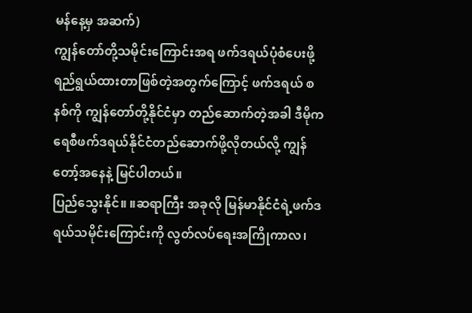မန်နေ့မှ အဆက်)
ကျွန်တော်တို့သမိုင်းကြောင်းအရ ဖက်ဒရယ်ပုံစံပေးဖို့ ရည်ရွယ်ထားတာဖြစ်တဲ့အတွက်ကြောင့် ဖက်ဒရယ် စနစ်ကို ကျွန်တော်တို့နိုင်ငံမှာ တည်ဆောက်တဲ့အခါ ဒီမိုကရေစီဖက်ဒရယ်နိုင်ငံတည်ဆောက်ဖို့လိုတယ်လို့ ကျွန်တော့်အနေနဲ့ မြင်ပါတယ်။
ပြည်သွေးနိုင်။ ။ဆရာကြီး အခုလို မြန်မာနိုင်ငံရဲ့ဖက်ဒရယ်သမိုင်းကြောင်းကို လွတ်လပ်ရေးအကြိုကာလ၊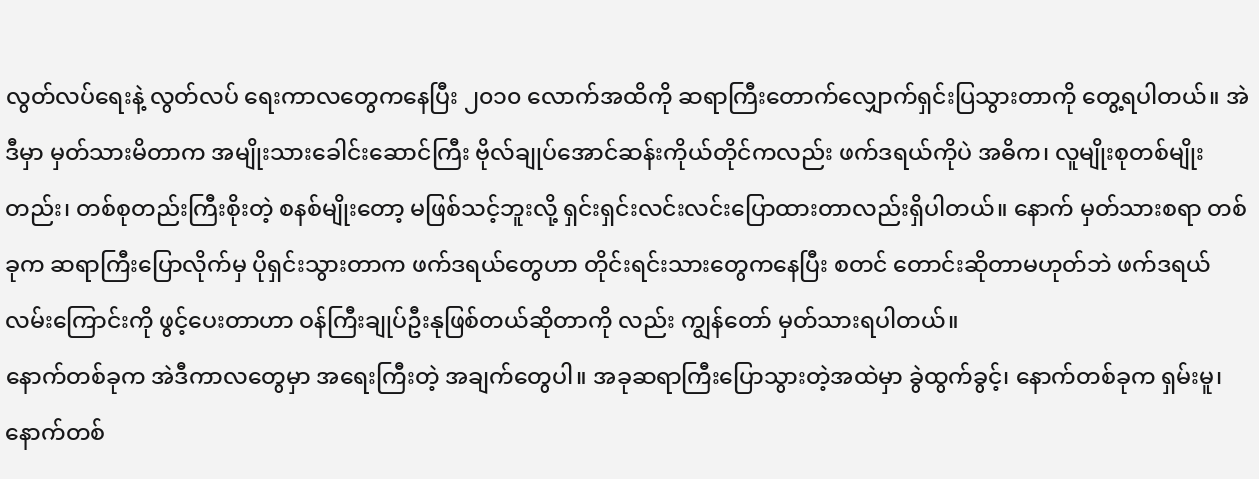လွတ်လပ်ရေးနဲ့ လွတ်လပ် ရေးကာလတွေကနေပြီး ၂၀၁၀ လောက်အထိကို ဆရာကြီးတောက်လျှောက်ရှင်းပြသွားတာကို တွေ့ရပါတယ်။ အဲဒီမှာ မှတ်သားမိတာက အမျိုးသားခေါင်းဆောင်ကြီး ဗိုလ်ချုပ်အောင်ဆန်းကိုယ်တိုင်ကလည်း ဖက်ဒရယ်ကိုပဲ အဓိက၊ လူမျိုးစုတစ်မျိုး တည်း၊ တစ်စုတည်းကြီးစိုးတဲ့ စနစ်မျိုးတော့ မဖြစ်သင့်ဘူးလို့ ရှင်းရှင်းလင်းလင်းပြောထားတာလည်းရှိပါတယ်။ နောက် မှတ်သားစရာ တစ်ခုက ဆရာကြီးပြောလိုက်မှ ပိုရှင်းသွားတာက ဖက်ဒရယ်တွေဟာ တိုင်းရင်းသားတွေကနေပြီး စတင် တောင်းဆိုတာမဟုတ်ဘဲ ဖက်ဒရယ်လမ်းကြောင်းကို ဖွင့်ပေးတာဟာ ဝန်ကြီးချုပ်ဦးနုဖြစ်တယ်ဆိုတာကို လည်း ကျွန်တော် မှတ်သားရပါတယ်။
နောက်တစ်ခုက အဲဒီကာလတွေမှာ အရေးကြီးတဲ့ အချက်တွေပါ။ အခုဆရာကြီးပြောသွားတဲ့အထဲမှာ ခွဲထွက်ခွင့်၊ နောက်တစ်ခုက ရှမ်းမူ၊ နောက်တစ်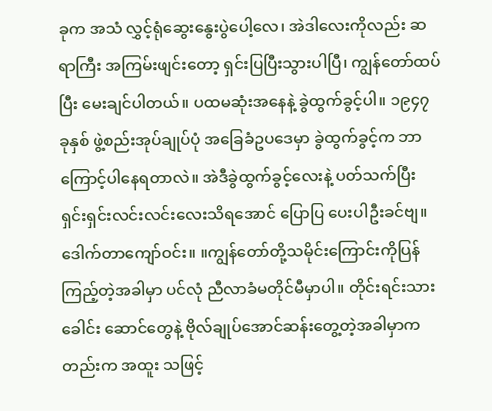ခုက အသံ လွှင့်ရုံဆွေးနွေးပွဲပေါ့လေ၊ အဲဒါလေးကိုလည်း ဆရာကြီး အကြမ်းဖျင်းတော့ ရှင်းပြပြီးသွားပါပြီ၊ ကျွန်တော်ထပ်ပြီး မေးချင်ပါတယ်။ ပထမဆုံးအနေနဲ့ ခွဲထွက်ခွင့်ပါ။ ၁၉၄၇ ခုနှစ် ဖွဲ့စည်းအုပ်ချုပ်ပုံ အခြေခံဥပဒေမှာ ခွဲထွက်ခွင့်က ဘာကြောင့်ပါနေရတာလဲ။ အဲဒီခွဲထွက်ခွင့်လေးနဲ့ ပတ်သက်ပြီး ရှင်းရှင်းလင်းလင်းလေးသိရအောင် ပြောပြ ပေးပါဦးခင်ဗျ။
ဒေါက်တာကျော်ဝင်း။ ။ကျွန်တော်တို့သမိုင်းကြောင်းကိုပြန်ကြည့်တဲ့အခါမှာ ပင်လုံ ညီလာခံမတိုင်မီမှာပါ။ တိုင်းရင်းသားခေါင်း ဆောင်တွေနဲ့ ဗိုလ်ချုပ်အောင်ဆန်းတွေ့တဲ့အခါမှာကတည်းက အထူး သဖြင့်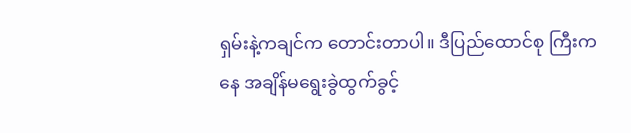ရှမ်းနဲ့ကချင်က တောင်းတာပါ။ ဒီပြည်ထောင်စု ကြီးကနေ အချိန်မရွေးခွဲထွက်ခွင့်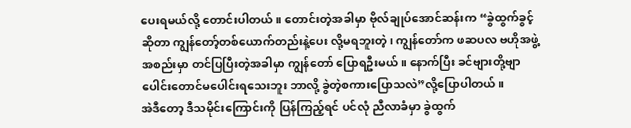ပေးရမယ်လို့ တောင်းပါတယ်။ တောင်းတဲ့အခါမှာ ဗိုလ်ချုပ်အောင်ဆန်းက “ခွဲထွက်ခွင့်ဆိုတာ ကျွန်တော့်တစ်ယောက်တည်းနဲ့ပေး လို့မရဘူးတဲ့၊ ကျွန်တော်က ဖဆပလ ဗဟိုအဖွဲ့အစည်းမှာ တင်ပြပြီးတဲ့အခါမှာ ကျွန်တော် ပြောရဦးမယ်။ နောက်ပြီး ခင်ဗျားတို့ဗျာ ပေါင်းတောင်မပေါင်းရသေးဘူး ဘာလို့ ခွဲတဲ့စကားပြောသလဲ”လို့ပြောပါတယ်။
အဲဒီတော့ ဒီသမိုင်းကြောင်းကို ပြန်ကြည့်ရင် ပင်လုံ ညီလာခံမှာ ခွဲထွက်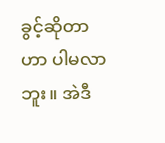ခွင့်ဆိုတာဟာ ပါမလာဘူး။ အဲဒီ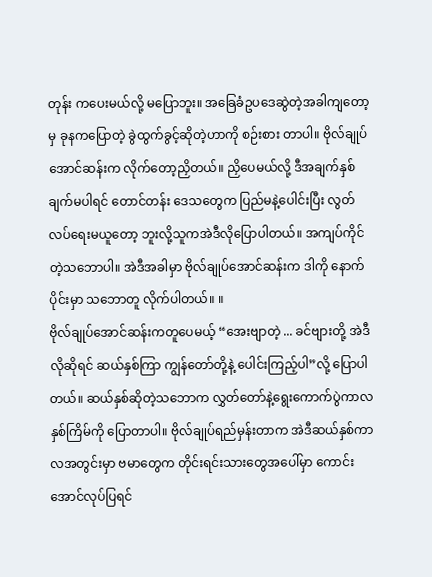တုန်း ကပေးမယ်လို့ မပြောဘူး။ အခြေခံဥပဒေဆွဲတဲ့အခါကျတော့မှ ခုနကပြောတဲ့ ခွဲထွက်ခွင့်ဆိုတဲ့ဟာကို စဉ်းစား တာပါ။ ဗိုလ်ချုပ်အောင်ဆန်းက လိုက်တော့ညှိတယ်။ ညှိပေမယ်လို့ ဒီအချက်နှစ်ချက်မပါရင် တောင်တန်း ဒေသတွေက ပြည်မနဲ့ပေါင်းပြီး လွတ်လပ်ရေးမယူတော့ ဘူးလို့သူကအဲဒီလိုပြောပါတယ်။ အကျပ်ကိုင်တဲ့သဘောပါ။ အဲဒီအခါမှာ ဗိုလ်ချုပ်အောင်ဆန်းက ဒါကို နောက်ပိုင်းမှာ သဘောတူ လိုက်ပါတယ်။ ။
ဗိုလ်ချုပ်အောင်ဆန်းကတူပေမယ့် “အေးဗျာတဲ့ ... ခင်ဗျားတို့ အဲဒီလိုဆိုရင် ဆယ်နှစ်ကြာ ကျွန်တော်တို့နဲ့ ပေါင်းကြည့်ပါ”လို့ ပြောပါတယ်။ ဆယ်နှစ်ဆိုတဲ့သဘောက လွှတ်တော်နဲ့ရွေးကောက်ပွဲကာလနှစ်ကြိမ်ကို ပြောတာပါ။ ဗိုလ်ချုပ်ရည်မှန်းတာက အဲဒီဆယ်နှစ်ကာလအတွင်းမှာ ဗမာတွေက တိုင်းရင်းသားတွေအပေါ်မှာ ကောင်းအောင်လုပ်ပြရင်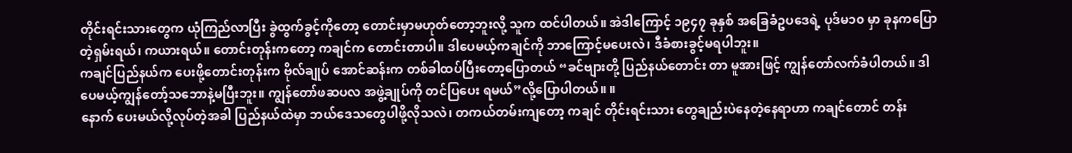တိုင်းရင်းသားတွေက ယုံကြည်လာပြီး ခွဲထွက်ခွင့်ကိုတော့ တောင်းမှာမဟုတ်တော့ဘူးလို့ သူက ထင်ပါတယ်။ အဲဒါကြောင့် ၁၉၄၇ ခုနှစ် အခြေခံဥပဒေရဲ့ ပုဒ်မ၁၀ မှာ ခုနကပြောတဲ့ရှမ်းရယ်၊ ကယားရယ်။ တောင်းတုန်းကတော့ ကချင်က တောင်းတာပါ။ ဒါပေမယ့်ကချင်ကို ဘာကြောင့်မပေးလဲ၊ ဒီခံစားခွင့်မရပါဘူး။
ကချင်ပြည်နယ်က ပေးဖို့တောင်းတုန်းက ဗိုလ်ချုပ် အောင်ဆန်းက တစ်ခါထပ်ပြီးတော့ပြောတယ် “ခင်ဗျားတို့ ပြည်နယ်တောင်း တာ မူအားဖြင့် ကျွန်တော်လက်ခံပါတယ်။ ဒါပေမယ့်ကျွန်တော့်သဘောနဲ့မပြီးဘူး။ ကျွန်တော်ဖဆပလ အဖွဲ့ချုပ်ကို တင်ပြပေး ရမယ်”လို့ပြောပါတယ်။ ။
နောက် ပေးမယ်လို့လုပ်တဲ့အခါ ပြည်နယ်ထဲမှာ ဘယ်ဒေသတွေပါဖို့လိုသလဲ၊ တကယ်တမ်းကျတော့ ကချင် တိုင်းရင်းသား တွေချည်းပဲနေတဲ့နေရာဟာ ကချင်တောင် တန်း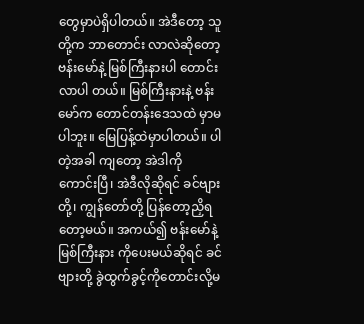တွေမှာပဲရှိပါတယ်။ အဲဒီတော့ သူတို့က ဘာတောင်း လာလဲဆိုတော့ ဗန်းမော်နဲ့ မြစ်ကြီးနားပါ တောင်းလာပါ တယ်။ မြစ်ကြီးနားနဲ့ ဗန်းမော်က တောင်တန်းဒေသထဲ မှာမပါဘူး။ မြေပြန့်ထဲမှာပါတယ်။ ပါတဲ့အခါ ကျတော့ အဲဒါကို ကောင်းပြီ၊ အဲဒီလိုဆိုရင် ခင်ဗျားတို့၊ ကျွန်တော်တို့ ပြန်တော့ညှိရတော့မယ်။ အကယ်၍ ဗန်းမော်နဲ့မြစ်ကြီးနား ကိုပေးမယ်ဆိုရင် ခင်ဗျားတို့ ခွဲထွက်ခွင့်ကိုတောင်းလို့မ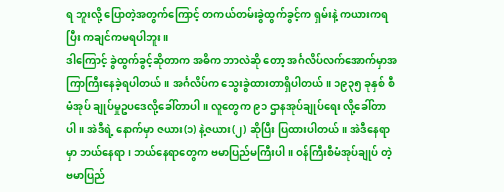ရ ဘူးလို့ ပြောတဲ့အတွက်ကြောင့် တကယ်တမ်းခွဲထွက်ခွင့်က ရှမ်းနဲ့ ကယားကရပြီး ကချင်ကမရပါဘူး။
ဒါကြောင့် ခွဲထွက်ခွင့်ဆိုတာက အဓိက ဘာလဲဆို တော့ အင်္ဂလိပ်လက်အောက်မှာအကြာကြီးနေခဲ့ရပါတယ်။ အင်္ဂလိပ်က သွေးခွဲထားတာရှိပါတယ်။ ၁၉၃၅ ခုနှစ် စီမံအုပ် ချုပ်မှုဥပဒေလို့ခေါ်တာပါ။ လူတွေက ၉၁ ဌာနအုပ်ချုပ်ရေး လို့ခေါ်တာပါ။ အဲဒီရဲ့ နောက်မှာ ဇယား(၁) နဲ့ဇယား(၂) ဆိုပြီး ပြထားပါတယ်။ အဲဒီနေရာမှာ ဘယ်နေရာ၊ ဘယ်နေရာတွေက ဗမာပြည်မကြီးပါ။ ဝန်ကြီးစီမံအုပ်ချုပ် တဲ့ ဗမာပြည်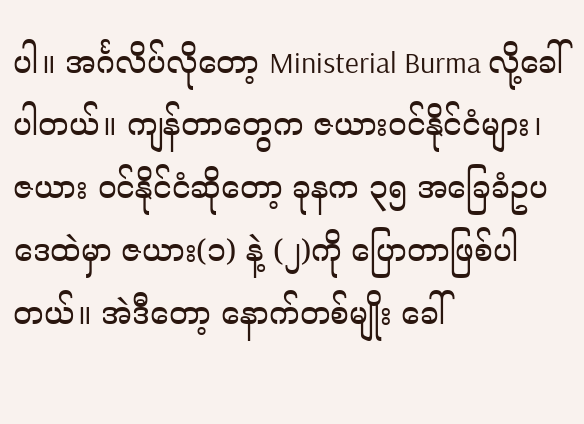ပါ။ အင်္ဂလိပ်လိုတော့ Ministerial Burma လို့ခေါ်ပါတယ်။ ကျန်တာတွေက ဇယားဝင်နိုင်ငံများ၊ ဇယား ဝင်နိုင်ငံဆိုတော့ ခုနက ၃၅ အခြေခံဥပဒေထဲမှာ ဇယား(၁) နဲ့ (၂)ကို ပြောတာဖြစ်ပါတယ်။ အဲဒီတော့ နောက်တစ်မျိုး ခေါ်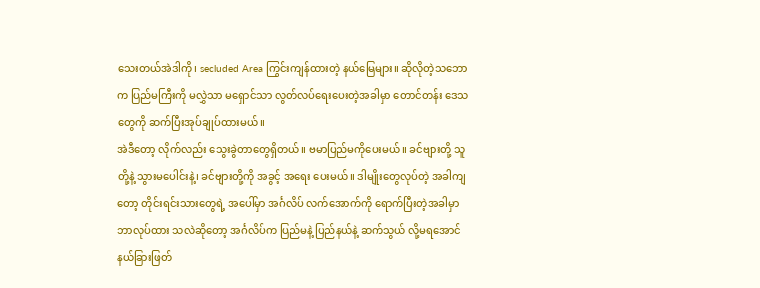သေးတယ်အဲဒါကို၊ secluded Area ကြွင်းကျန်ထားတဲ့ နယ်မြေများ။ ဆိုလိုတဲ့သဘောက ပြည်မကြီးကို မလွှဲသာ မရှောင်သာ လွတ်လပ်ရေးပေးတဲ့အခါမှာ တောင်တန်း ဒေသတွေကို ဆက်ပြီးအုပ်ချုပ်ထားမယ်။
အဲဒီတော့ လိုက်လည်း သွေးခွဲတာတွေရှိတယ်။ ဗမာပြည်မကိုပေးမယ်။ ခင်ဗျားတို့ သူတို့နဲ့ သွားမပေါင်းနဲ့၊ ခင်ဗျားတို့ကို အခွင့် အရေး ပေးမယ်။ ဒါမျိုးတွေလုပ်တဲ့ အခါကျတော့ တိုင်းရင်းသားတွေရဲ့ အပေါ်မှာ အင်္ဂလိပ် လက်အောက်ကို ရောက်ပြီးတဲ့အခါမှာ ဘာလုပ်ထား သလဲဆိုတော့ အင်္ဂလိပ်က ပြည်မနဲ့ ပြည်နယ်နဲ့ ဆက်သွယ် လို့မရအောင် နယ်ခြားဖြတ်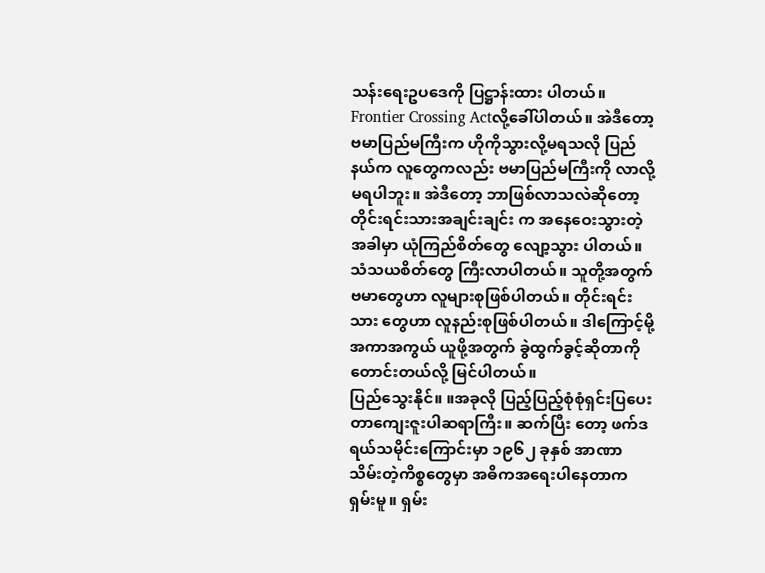သန်းရေးဥပဒေကို ပြဋ္ဌာန်းထား ပါတယ်။ Frontier Crossing Actလို့ခေါ်ပါတယ်။ အဲဒီတော့ ဗမာပြည်မကြီးက ဟိုကိုသွားလို့မရသလို ပြည်နယ်က လူတွေကလည်း ဗမာပြည်မကြီးကို လာလို့မရပါဘူး။ အဲဒီတော့ ဘာဖြစ်လာသလဲဆိုတော့ တိုင်းရင်းသားအချင်းချင်း က အနေဝေးသွားတဲ့အခါမှာ ယုံကြည်စိတ်တွေ လျော့သွား ပါတယ်။ သံသယစိတ်တွေ ကြီးလာပါတယ်။ သူတို့အတွက် ဗမာတွေဟာ လူများစုဖြစ်ပါတယ်။ တိုင်းရင်းသား တွေဟာ လူနည်းစုဖြစ်ပါတယ်။ ဒါကြောင့်မို့ အကာအကွယ် ယူဖို့အတွက် ခွဲထွက်ခွင့်ဆိုတာကို တောင်းတယ်လို့ မြင်ပါတယ်။
ပြည်သွေးနိုင်။ ။အခုလို ပြည့်ပြည့်စုံစုံရှင်းပြပေးတာကျေးဇူးပါဆရာကြီး။ ဆက်ပြီး တော့ ဖက်ဒရယ်သမိုင်းကြောင်းမှာ ၁၉၆၂ ခုနှစ် အာဏာ သိမ်းတဲ့ကိစ္စတွေမှာ အဓိကအရေးပါနေတာက ရှမ်းမူ။ ရှမ်း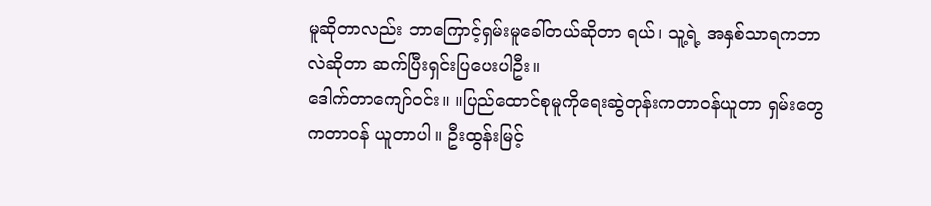မူဆိုတာလည်း ဘာကြောင့်ရှမ်းမူခေါ်တယ်ဆိုတာ ရယ်၊ သူ့ရဲ့ အနှစ်သာရကဘာလဲဆိုတာ ဆက်ပြီးရှင်းပြပေးပါဦး။
ဒေါက်တာကျော်ဝင်း။ ။ပြည်ထောင်စုမူကိုရေးဆွဲတုန်းကတာဝန်ယူတာ ရှမ်းတွေကတာဝန် ယူတာပါ။ ဦးထွန်းမြင့်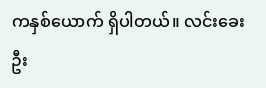ကနှစ်ယောက် ရှိပါတယ်။ လင်းခေး ဦး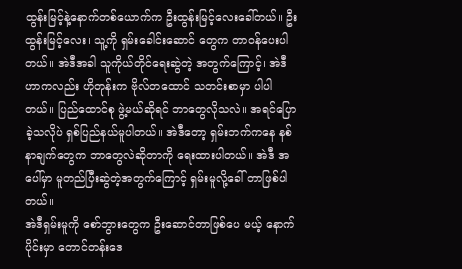ထွန်းမြင့်နဲ့နောက်တစ်ယောက်က ဦးထွန်းမြင့်လေးခေါ်တယ်။ ဦးထွန်းမြင့်လေး၊ သူ့ကို ရှမ်းခေါင်းဆောင် တွေက တာဝန်ပေးပါတယ်။ အဲဒီအခါ သူကိုယ်တိုင်ရေးဆွဲတဲ့ အတွက်ကြောင့်၊ အဲဒီဟာကလည်း ဟိုတုန်းက ဗိုလ်တထောင် သတင်းစာမှာ ပါပါတယ်။ ပြည်ထောင်စု ဖွဲ့မယ်ဆိုရင် ဘာတွေလိုသလဲ။ အရင်ပြောခဲ့သလိုပဲ ရှစ်ပြည်နယ်မူပါတယ်။ အဲဒီတော့ ရှမ်းဘက်ကနေ နစ်နာချက်တွေက ဘာတွေလဲဆိုတာကို ရေးထားပါတယ်။ အဲဒီ အပေါ်မှာ မူတည်ပြီးဆွဲတဲ့အတွက်ကြောင့် ရှမ်းမူလို့ခေါ် တာဖြစ်ပါတယ်။
အဲဒီရှမ်းမူကို စော်ဘွားတွေက ဦးဆောင်တာဖြစ်ပေ မယ့် နောက်ပိုင်းမှာ တောင်တန်းဒေ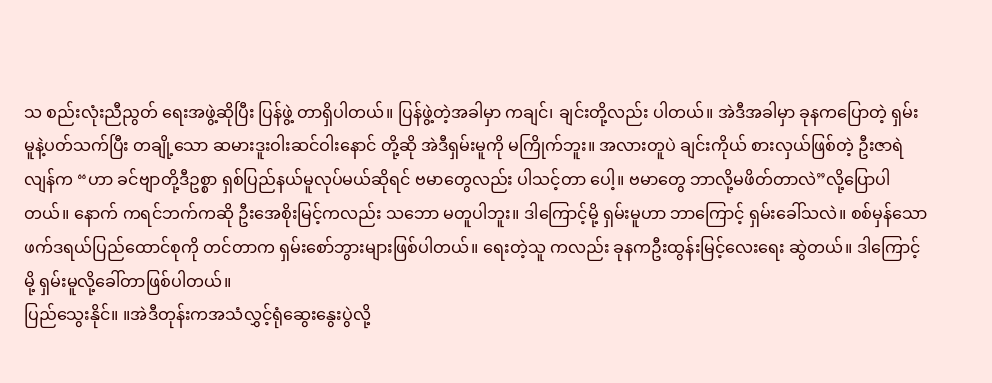သ စည်းလုံးညီညွတ် ရေးအဖွဲ့ဆိုပြီး ပြန်ဖွဲ့ တာရှိပါတယ်။ ပြန်ဖွဲ့တဲ့အခါမှာ ကချင်၊ ချင်းတို့လည်း ပါတယ်။ အဲဒီအခါမှာ ခုနကပြောတဲ့ ရှမ်းမူနဲ့ပတ်သက်ပြီး တချို့သော ဆမားဒူးဝါးဆင်ဝါးနောင် တို့ဆို အဲဒီရှမ်းမူကို မကြိုက်ဘူး။ အလားတူပဲ ချင်းကိုယ် စားလှယ်ဖြစ်တဲ့ ဦးဇာရဲလျန်က “ဟာ ခင်ဗျာတို့ဒီဥစ္စာ ရှစ်ပြည်နယ်မူလုပ်မယ်ဆိုရင် ဗမာတွေလည်း ပါသင့်တာ ပေါ့။ ဗမာတွေ ဘာလို့မဖိတ်တာလဲ”လို့ပြောပါတယ်။ နောက် ကရင်ဘက်ကဆို ဦးအေစိုးမြင့်ကလည်း သဘော မတူပါဘူး။ ဒါကြောင့်မို့ ရှမ်းမူဟာ ဘာကြောင့် ရှမ်းခေါ်သလဲ။ စစ်မှန်သောဖက်ဒရယ်ပြည်ထောင်စုကို တင်တာက ရှမ်းစော်ဘွားများဖြစ်ပါတယ်။ ရေးတဲ့သူ ကလည်း ခုနကဦးထွန်းမြင့်လေးရေး ဆွဲတယ်။ ဒါကြောင့် မို့ ရှမ်းမူလို့ခေါ်တာဖြစ်ပါတယ်။
ပြည်သွေးနိုင်။ ။အဲဒီတုန်းကအသံလွှင့်ရုံဆွေးနွေးပွဲလို့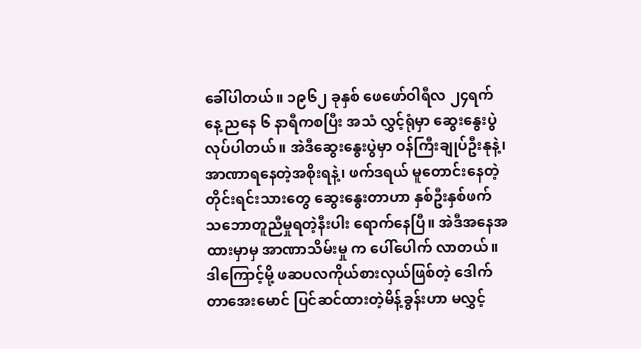ခေါ်ပါတယ်။ ၁၉၆၂ ခုနှစ် ဖေဖော်ဝါရီလ ၂၄ရက်နေ့ ညနေ ၆ နာရီကစပြီး အသံ လွှင့်ရုံမှာ ဆွေးနွေးပွဲလုပ်ပါတယ်။ အဲဒီဆွေးနွေးပွဲမှာ ဝန်ကြီးချုပ်ဦးနုနဲ့၊ အာဏာရနေတဲ့အစိုးရနဲ့၊ ဖက်ဒရယ် မူတောင်းနေတဲ့ တိုင်းရင်းသားတွေ ဆွေးနွေးတာဟာ နှစ်ဦးနှစ်ဖက် သဘောတူညီမှုရတဲ့နီးပါး ရောက်နေပြီ။ အဲဒီအနေအထားမှာမှ အာဏာသိမ်းမှု က ပေါ်ပေါက် လာတယ်။ ဒါကြောင့်မို့ ဖဆပလကိုယ်စားလှယ်ဖြစ်တဲ့ ဒေါက်တာအေးမောင် ပြင်ဆင်ထားတဲ့မိန့်ခွန်းဟာ မလွှင့်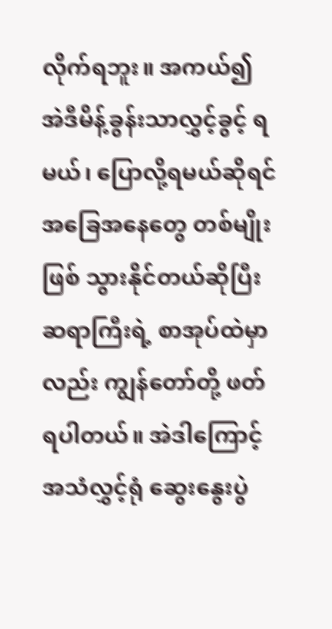လိုက်ရဘူး။ အကယ်၍ အဲဒီမိန့်ခွန်းသာလွှင့်ခွင့် ရမယ်၊ ပြောလို့ရမယ်ဆိုရင် အခြေအနေတွေ တစ်မျိုးဖြစ် သွားနိုင်တယ်ဆိုပြီး ဆရာကြီးရဲ့ စာအုပ်ထဲမှာလည်း ကျွန်တော်တို့ ဖတ်ရပါတယ်။ အဲဒါကြောင့် အသံလွှင့်ရုံ ဆွေးနွေးပွဲ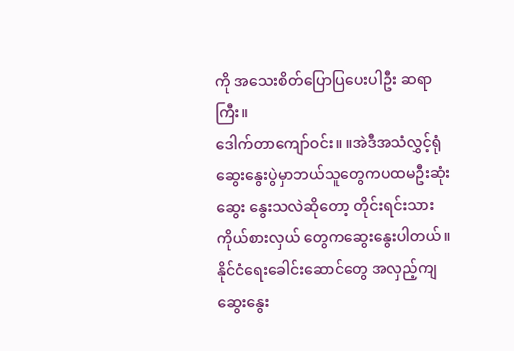ကို အသေးစိတ်ပြောပြပေးပါဦး ဆရာကြီး။
ဒေါက်တာကျော်ဝင်း။ ။အဲဒီအသံလွှင့်ရုံ ဆွေးနွေးပွဲမှာဘယ်သူတွေကပထမဦးဆုံးဆွေး နွေးသလဲဆိုတော့ တိုင်းရင်းသား ကိုယ်စားလှယ် တွေကဆွေးနွေးပါတယ်။ နိုင်ငံရေးခေါင်းဆောင်တွေ အလှည့်ကျ ဆွေးနွေး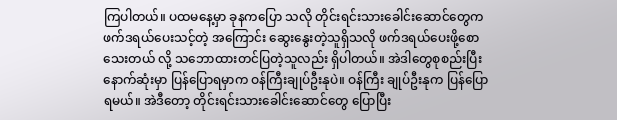ကြပါတယ်။ ပထမနေ့မှာ ခုနကပြော သလို တိုင်းရင်းသားခေါင်းဆောင်တွေက ဖက်ဒရယ်ပေးသင့်တဲ့ အကြောင်း ဆွေးနွေးတဲ့သူရှိသလို ဖက်ဒရယ်ပေးဖို့စော သေးတယ် လို့ သဘောထားတင်ပြတဲ့သူလည်း ရှိပါတယ်။ အဲဒါတွေစုစည်းပြီး နောက်ဆုံးမှာ ပြန်ပြောရမှာက ဝန်ကြီးချုပ်ဦးနုပဲ။ ဝန်ကြီး ချုပ်ဦးနုက ပြန်ပြောရမယ်။ အဲဒီတော့ တိုင်းရင်းသားခေါင်းဆောင်တွေ ပြောပြီး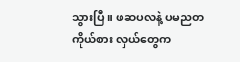သွားပြီ။ ဖဆပလနဲ့ ပမညတကိုယ်စား လှယ်တွေက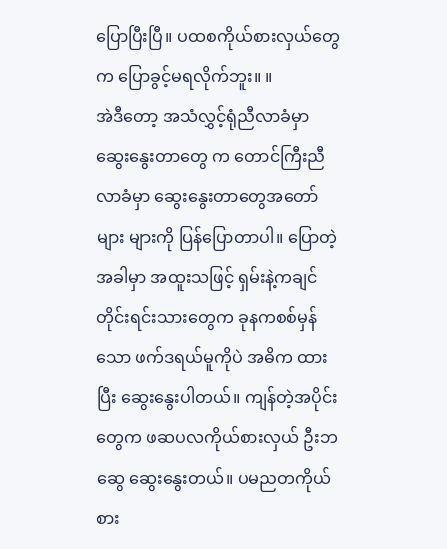ပြောပြီးပြီ။ ပထစကိုယ်စားလှယ်တွေက ပြောခွင့်မရလိုက်ဘူး။ ။
အဲဒီတော့ အသံလွှင့်ရုံညီလာခံမှာ ဆွေးနွေးတာတွေ က တောင်ကြီးညီလာခံမှာ ဆွေးနွေးတာတွေအတော်များ များကို ပြန်ပြောတာပါ။ ပြောတဲ့အခါမှာ အထူးသဖြင့် ရှမ်းနဲ့ကချင် တိုင်းရင်းသားတွေက ခုနကစစ်မှန်သော ဖက်ဒရယ်မူကိုပဲ အဓိက ထားပြီး ဆွေးနွေးပါတယ်။ ကျန်တဲ့အပိုင်းတွေက ဖဆပလကိုယ်စားလှယ် ဦးဘဆွေ ဆွေးနွေးတယ်။ ပမညတကိုယ်စား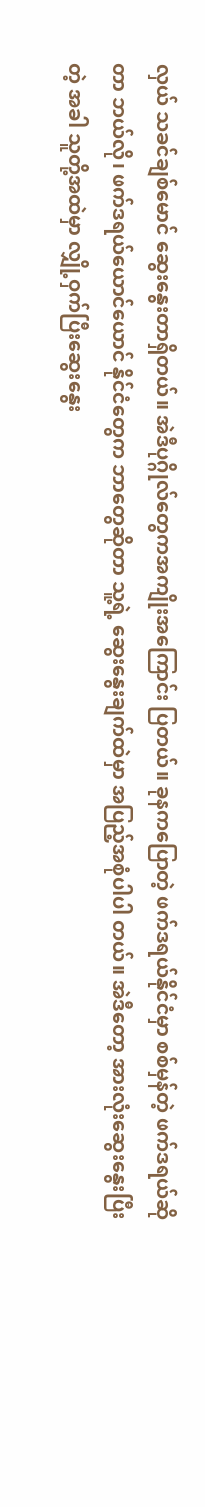လှယ် သခင်ချစ်မောင် ဆွေးနွေးတာရှိတယ်။ အဲဒီပုဂ္ဂိုလ်တွေကအကျိုးအကြောင်း ပြတယ်။ ခုနကပြောတဲ့ ဖက်ဒရယ်နိုင်ငံမှာ စစ်မှန်တဲ့ ဖက်ဒရယ်ဆိုတာ ဘယ်လို၊ ဖက်ဒရယ်ယောင်ယောင် နိုင်ငံတွေက ဘာတွေဆိုတာ သူ့ရဲ့ ဆွေးနွေးချက်ထဲမှာ အပြည့်အစုံပါပါ တယ်။ အဲဒီတော့ အားလုံးဆွေးနွေးပြီးတဲ့ အခါ သူတို့အထဲမှာ လျှို့ဝှက်ပြီးဆွေးနွေး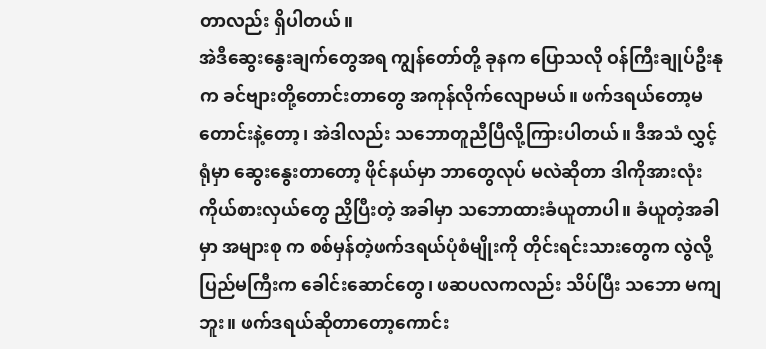တာလည်း ရှိပါတယ်။
အဲဒီဆွေးနွေးချက်တွေအရ ကျွန်တော်တို့ ခုနက ပြောသလို ဝန်ကြီးချုပ်ဦးနုက ခင်ဗျားတို့တောင်းတာတွေ အကုန်လိုက်လျောမယ်။ ဖက်ဒရယ်တော့မတောင်းနဲ့တော့၊ အဲဒါလည်း သဘောတူညီပြီလို့ကြားပါတယ်။ ဒီအသံ လွှင့်ရုံမှာ ဆွေးနွေးတာတော့ ဖိုင်နယ်မှာ ဘာတွေလုပ် မလဲဆိုတာ ဒါကိုအားလုံးကိုယ်စားလှယ်တွေ ညှိပြီးတဲ့ အခါမှာ သဘောထားခံယူတာပါ။ ခံယူတဲ့အခါမှာ အများစု က စစ်မှန်တဲ့ဖက်ဒရယ်ပုံစံမျိုးကို တိုင်းရင်းသားတွေက လွဲလို့ပြည်မကြီးက ခေါင်းဆောင်တွေ၊ ဖဆပလကလည်း သိပ်ပြီး သဘော မကျဘူး။ ဖက်ဒရယ်ဆိုတာတော့ကောင်း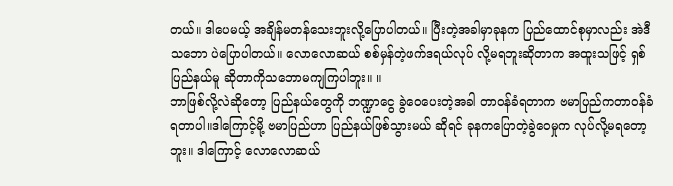တယ်။ ဒါပေမယ့် အချိန်မတန်သေးဘူးလို့ပြောပါတယ်။ ပြီးတဲ့အခါမှာခုနက ပြည်ထောင်စုမှာလည်း အဲဒီသဘော ပဲပြောပါတယ်။ လောလောဆယ် စစ်မှန်တဲ့ဖက်ဒရယ်လုပ် လို့မရဘူးဆိုတာက အထူးသဖြင့် ရှစ်ပြည်နယ်မူ ဆိုတာကိုသဘောမကျကြပါဘူး။ ။
ဘာဖြစ်လို့လဲဆိုတော့ ပြည်နယ်တွေကို ဘဏ္ဍာငွေ ခွဲဝေပေးတဲ့အခါ တာဝန်ခံရတာက ဗမာပြည်ကတာဝန်ခံ ရတာပါ။ဒါကြောင့်မို့ ဗမာပြည်ဟာ ပြည်နယ်ဖြစ်သွားမယ် ဆိုရင် ခုနကပြောတဲ့ခွဲဝေမှုက လုပ်လို့မရတော့ဘူး။ ဒါကြောင့် လောလောဆယ်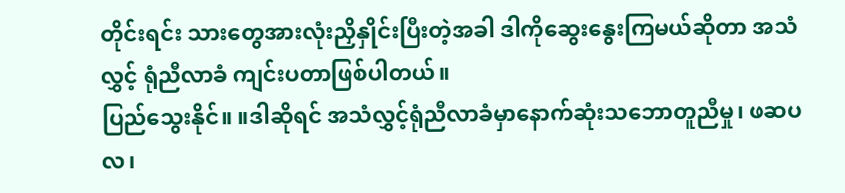တိုင်းရင်း သားတွေအားလုံးညှိနှိုင်းပြီးတဲ့အခါ ဒါကိုဆွေးနွေးကြမယ်ဆိုတာ အသံလွှင့် ရုံညီလာခံ ကျင်းပတာဖြစ်ပါတယ်။
ပြည်သွေးနိုင်။ ။ဒါဆိုရင် အသံလွှင့်ရုံညီလာခံမှာနောက်ဆုံးသဘောတူညီမှု၊ ဖဆပလ၊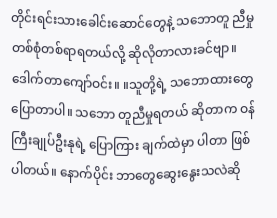တိုင်းရင်းသားခေါင်းဆောင်တွေနဲ့ သဘောတူ ညီမှု တစ်စုံတစ်ရာရတယ်လို့ ဆိုလိုတာလားခင်ဗျာ။
ဒေါက်တာကျော်ဝင်း။ ။သူတို့ရဲ့ သဘောထားတွေ ပြောတာပါ။ သဘော တူညီမှုရတယ် ဆိုတာက ဝန်ကြီးချုပ်ဦးနုရဲ့ ပြောကြား ချက်ထဲမှာ ပါတာ ဖြစ်ပါတယ်။ နောက်ပိုင်း ဘာတွေဆွေးနွေးသလဲဆို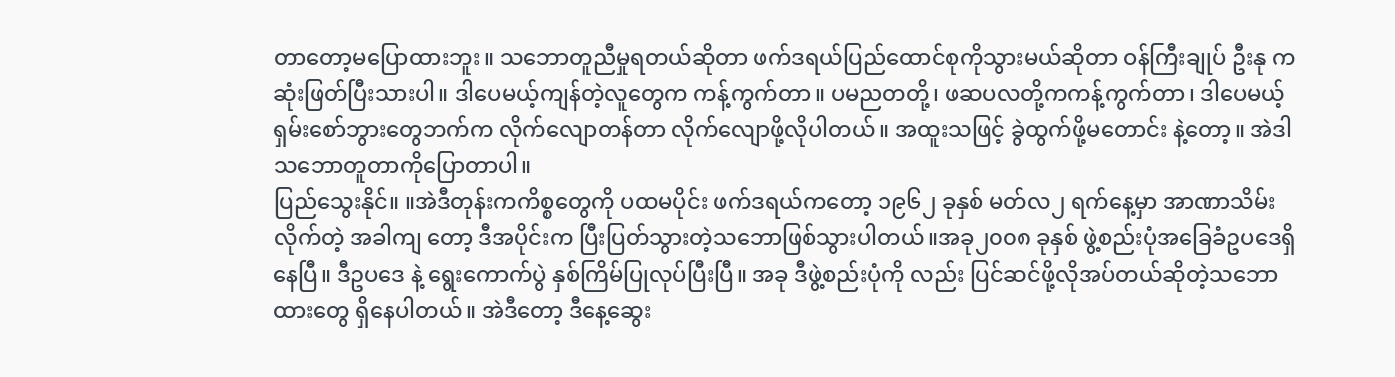တာတော့မပြောထားဘူး။ သဘောတူညီမှုရတယ်ဆိုတာ ဖက်ဒရယ်ပြည်ထောင်စုကိုသွားမယ်ဆိုတာ ဝန်ကြီးချုပ် ဦးနု ကဆုံးဖြတ်ပြီးသားပါ။ ဒါပေမယ့်ကျန်တဲ့လူတွေက ကန့်ကွက်တာ။ ပမညတတို့၊ ဖဆပလတို့ကကန့်ကွက်တာ၊ ဒါပေမယ့် ရှမ်းစော်ဘွားတွေဘက်က လိုက်လျောတန်တာ လိုက်လျောဖို့လိုပါတယ်။ အထူးသဖြင့် ခွဲထွက်ဖို့မတောင်း နဲ့တော့။ အဲဒါသဘောတူတာကိုပြောတာပါ။
ပြည်သွေးနိုင်။ ။အဲဒီတုန်းကကိစ္စတွေကို ပထမပိုင်း ဖက်ဒရယ်ကတော့ ၁၉၆၂ ခုနှစ် မတ်လ၂ ရက်နေ့မှာ အာဏာသိမ်းလိုက်တဲ့ အခါကျ တော့ ဒီအပိုင်းက ပြီးပြတ်သွားတဲ့သဘောဖြစ်သွားပါတယ်။အခု၂၀၀၈ ခုနှစ် ဖွဲ့စည်းပုံအခြေခံဥပဒေရှိနေပြီ။ ဒီဥပဒေ နဲ့ ရွေးကောက်ပွဲ နှစ်ကြိမ်ပြုလုပ်ပြီးပြီ။ အခု ဒီဖွဲ့စည်းပုံကို လည်း ပြင်ဆင်ဖို့လိုအပ်တယ်ဆိုတဲ့သဘောထားတွေ ရှိနေပါတယ်။ အဲဒီတော့ ဒီနေ့ဆွေး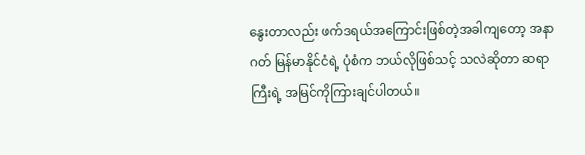နွေးတာလည်း ဖက်ဒရယ်အကြောင်းဖြစ်တဲ့အခါကျတော့ အနာဂတ် မြန်မာနိုင်ငံရဲ့ ပုံစံက ဘယ်လိုဖြစ်သင့် သလဲဆိုတာ ဆရာ ကြီးရဲ့ အမြင်ကိုကြားချင်ပါတယ်။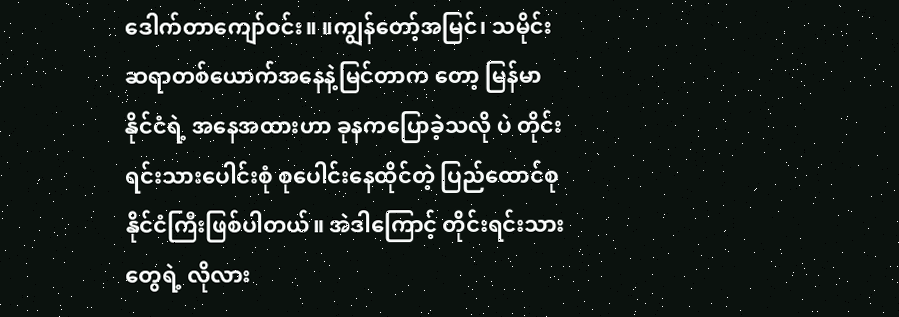ဒေါက်တာကျော်ဝင်း။ ။ကျွန်တော့်အမြင်၊ သမိုင်းဆရာတစ်ယောက်အနေနဲ့မြင်တာက တော့ မြန်မာနိုင်ငံရဲ့ အနေအထားဟာ ခုနကပြောခဲ့သလို ပဲ တိုင်းရင်းသားပေါင်းစုံ စုပေါင်းနေထိုင်တဲ့ ပြည်ထောင်စု နိုင်ငံကြီးဖြစ်ပါတယ်။ အဲဒါကြောင့် တိုင်းရင်းသား တွေရဲ့ လိုလား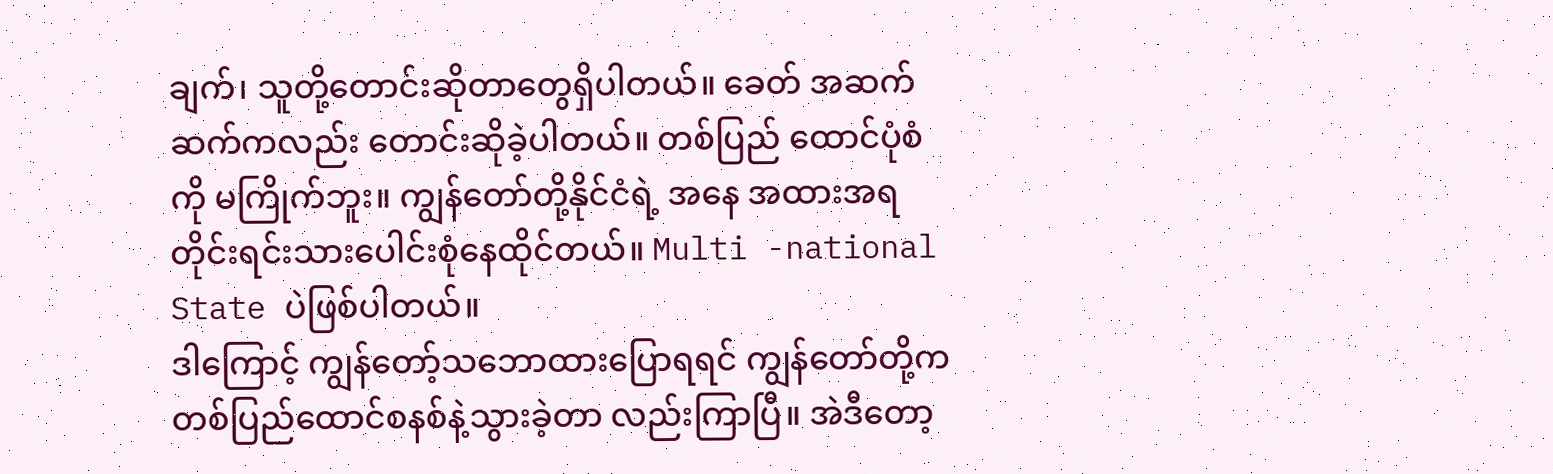ချက်၊ သူတို့တောင်းဆိုတာတွေရှိပါတယ်။ ခေတ် အဆက်ဆက်ကလည်း တောင်းဆိုခဲ့ပါတယ်။ တစ်ပြည် ထောင်ပုံစံကို မကြိုက်ဘူး။ ကျွန်တော်တို့နိုင်ငံရဲ့ အနေ အထားအရ တိုင်းရင်းသားပေါင်းစုံနေထိုင်တယ်။ Multi -national State ပဲဖြစ်ပါတယ်။
ဒါကြောင့် ကျွန်တော့်သဘောထားပြောရရင် ကျွန်တော်တို့က တစ်ပြည်ထောင်စနစ်နဲ့သွားခဲ့တာ လည်းကြာပြီ။ အဲဒီတော့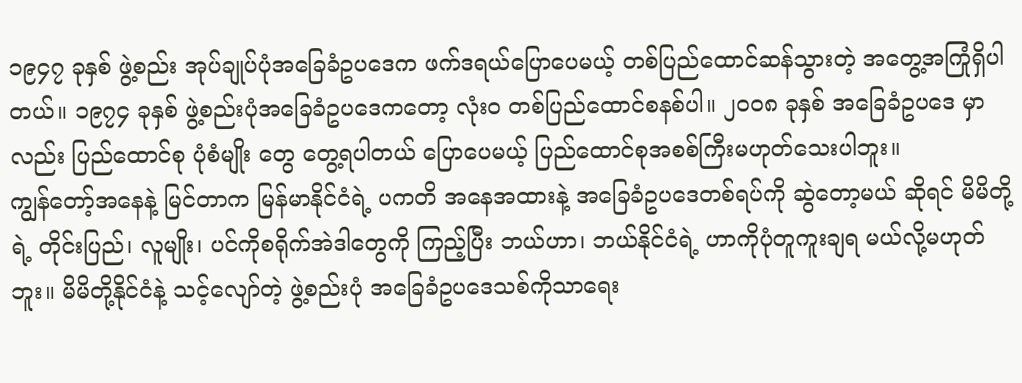၁၉၄၇ ခုနှစ် ဖွဲ့စည်း အုပ်ချုပ်ပုံအခြေခံဥပဒေက ဖက်ဒရယ်ပြောပေမယ့် တစ်ပြည်ထောင်ဆန်သွားတဲ့ အတွေ့အကြုံရှိပါတယ်။ ၁၉၇၄ ခုနှစ် ဖွဲ့စည်းပုံအခြေခံဥပဒေကတော့ လုံးဝ တစ်ပြည်ထောင်စနစ်ပါ။ ၂၀၀၈ ခုနှစ် အခြေခံဥပဒေ မှာလည်း ပြည်ထောင်စု ပုံစံမျိုး တွေ တွေ့ရပါတယ် ပြောပေမယ့် ပြည်ထောင်စုအစစ်ကြီးမဟုတ်သေးပါဘူး။
ကျွန်တော့်အနေနဲ့ မြင်တာက မြန်မာနိုင်ငံရဲ့ ပကတိ အနေအထားနဲ့ အခြေခံဥပဒေတစ်ရပ်ကို ဆွဲတော့မယ် ဆိုရင် မိမိတို့ရဲ့ တိုင်းပြည်၊ လူမျိုး၊ ပင်ကိုစရိုက်အဲဒါတွေကို ကြည့်ပြီး ဘယ်ဟာ၊ ဘယ်နိုင်ငံရဲ့ ဟာကိုပုံတူကူးချရ မယ်လို့မဟုတ်ဘူး။ မိမိတို့နိုင်ငံနဲ့ သင့်လျော်တဲ့ ဖွဲ့စည်းပုံ အခြေခံဥပဒေသစ်ကိုသာရေး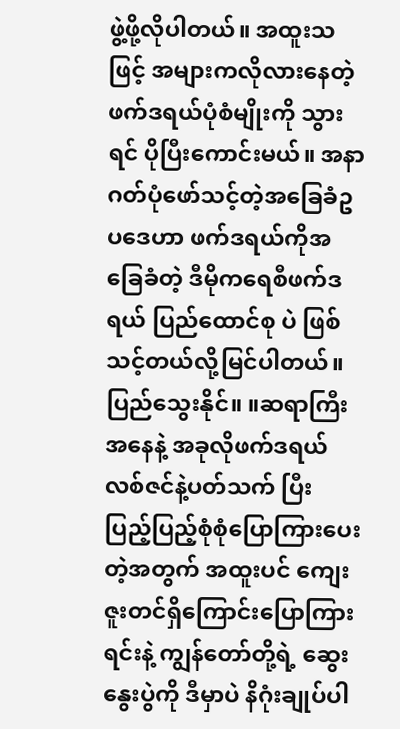ဖွဲ့ဖို့လိုပါတယ်။ အထူးသဖြင့် အများကလိုလားနေတဲ့ ဖက်ဒရယ်ပုံစံမျိုးကို သွားရင် ပိုပြီးကောင်းမယ်။ အနာဂတ်ပုံဖော်သင့်တဲ့အခြေခံဥပဒေဟာ ဖက်ဒရယ်ကိုအခြေခံတဲ့ ဒီမိုကရေစီဖက်ဒရယ် ပြည်ထောင်စု ပဲ ဖြစ်သင့်တယ်လို့မြင်ပါတယ်။
ပြည်သွေးနိုင်။ ။ဆရာကြီးအနေနဲ့ အခုလိုဖက်ဒရယ်လစ်ဇင်နဲ့ပတ်သက် ပြီး ပြည့်ပြည့်စုံစုံပြောကြားပေးတဲ့အတွက် အထူးပင် ကျေးဇူးတင်ရှိကြောင်းပြောကြားရင်းနဲ့ ကျွန်တော်တို့ရဲ့ ဆွေးနွေးပွဲကို ဒီမှာပဲ နိဂုံးချုပ်ပါ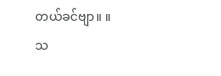တယ်ခင်ဗျာ။ ။
သ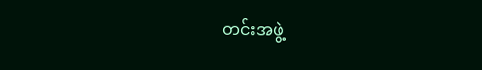တင်းအဖွဲ့